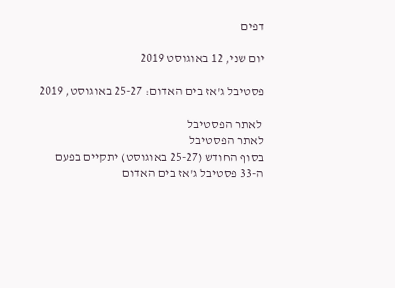דפים

יום שני, 12 באוגוסט 2019

פסטיבל ג'אז בים האדום: 25-27 באוגוסט, 2019

 לאתר הפסטיבל
לאתר הפסטיבל
בסוף החודש (25-27 באוגוסט) יתקיים בפעם ה-33 פסטיבל ג'אז בים האדום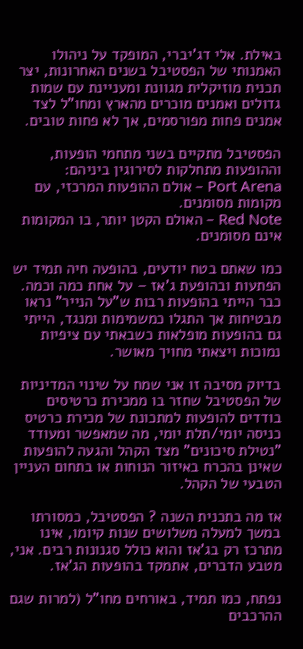באילת. אלי דג'יברי, המופקד על ניהולו האמנותי של הפסטיבל בשנים האחרונות, יצר תכנית מוזיקלית מגוונת ומעניינת עם שמות גדולים ואמנים מוכרים מהארץ ומחו"ל לצד אמנים פחות מפורסמים, אך לא פחות טובים.

הפסטיבל מתקיים בשני מתחמי הופעות, וההופעות מתחלקות לסירוגין ביניהם:
Port Arena – אולם ההופעות המרכזי, עם מקומות מסומנים.
Red Note – האולם הקטן יותר, בו המקומות אינם מסומנים.

כמו שאתם בטח יודעים, בהופעה חיה תמיד יש הפתעות ובהופעת ג'אז – על אחת כמה וכמה. כבר הייתי בהופעות רבות ש"על הנייר" נראו מבטיחות אך התגלו כמשמימות ומנגד, הייתי גם בהופעות מופלאות כשבאתי עם ציפיות נמוכות ויצאתי מחויך מאושר.

בדיוק מסיבה זו אני שמח על שינוי המדיניות של הפסטיבל שחזר בו ממכירת כרטיסים בודדים להופעות למתכונת של מכירת כרטיס כניסה יומי/תלת יומי, מה שמאפשר ומעודד "נטילת סיכונים" מצד הקהל והגעה להופעות שאינן בהכרח באיזור הנוחות או בתחום העניין הטבעי של הקהל.

אז מה בתכנית השנה ? הפסטיבל, כמסורתו במשך למעלה משלושים שנות קיומו, אינו מתרכז רק בג'אז והוא כולל סגנונות רבים. אני, מטבע הדברים, אתמקד בהופעות הג'אז.

נפתח, כמו תמיד, באורחים מחו"ל (למרות שגם ההרכבים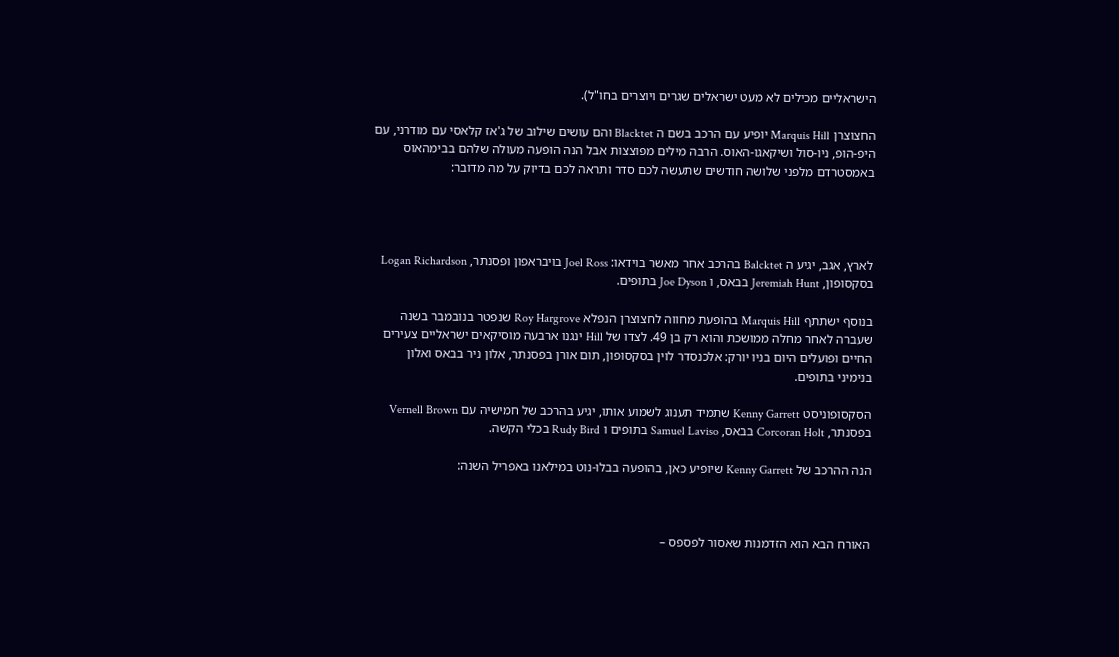הישראליים מכילים לא מעט ישראלים שגרים ויוצרים בחו"ל).

החצוצרן Marquis Hill יופיע עם הרכב בשם ה Blacktet והם עושים שילוב של ג'אז קלאסי עם מודרני, עם היפ-הופ, ניו-סול ושיקאגו-האוס. הרבה מילים מפוצצות אבל הנה הופעה מעולה שלהם בבימהאוס באמסטרדם מלפני שלושה חודשים שתעשה לכם סדר ותראה לכם בדיוק על מה מדובר:




לארץ, אגב, יגיע ה Balcktet בהרכב אחר מאשר בוידאו: Joel Ross בויבראפון ופסנתר, Logan Richardson בסקסופון, Jeremiah Hunt בבאס, ו Joe Dyson בתופים.

בנוסף ישתתף Marquis Hill בהופעת מחווה לחצוצרן הנפלא Roy Hargrove שנפטר בנובמבר בשנה שעברה לאחר מחלה ממושכת והוא רק בן 49. לצדו של Hill ינגנו ארבעה מוסיקאים ישראליים צעירים החיים ופועלים היום בניו יורק: אלכנסדר לוין בסקסופון, תום אורן בפסנתר, אלון ניר בבאס ואלון בנימיני בתופים.

הסקסופוניסט Kenny Garrett שתמיד תענוג לשמוע אותו, יגיע בהרכב של חמישיה עם Vernell Brown בפסנתר, Corcoran Holt בבאס, Samuel Laviso בתופים ו Rudy Bird בכלי הקשה.

הנה ההרכב של Kenny Garrett שיופיע כאן, בהופעה בבלו-נוט במילאנו באפריל השנה:



האורח הבא הוא הזדמנות שאסור לפספס –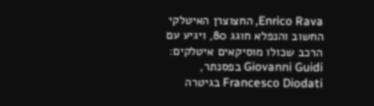Enrico Rava, החצוצרן האיטלקי החשוב והנפלא חוגג 80, ויגיע עם הרכב שכולו מוסיקאים איטלקים: Giovanni Guidi בפסנתר, Francesco Diodati בגיטרה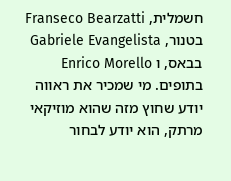חשמלית, Franseco Bearzatti בטנור, Gabriele Evangelista בבאס, ו Enrico Morello בתופים. מי שמכיר את ראווה יודע שחוץ מזה שהוא מוזיקאי מרתק, הוא יודע לבחור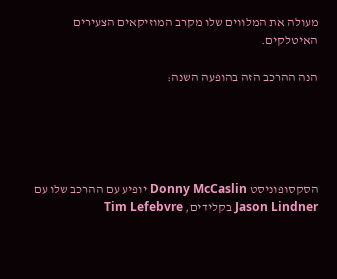מעולה את המלווים שלו מקרב המוזיקאים הצעירים האיטלקים.

הנה ההרכב הזה בהופעה השנה:





הסקסופוניסט Donny McCaslin יופיע עם ההרכב שלו עם Jason Lindner בקלידים, Tim Lefebvre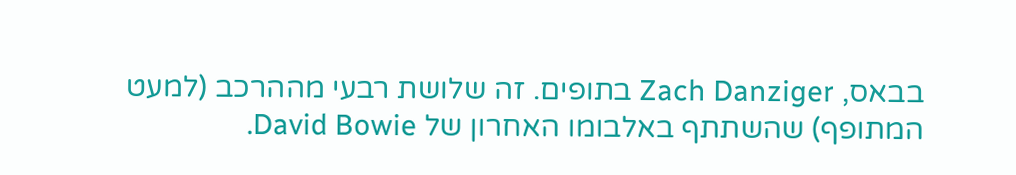בבאס, Zach Danziger בתופים. זה שלושת רבעי מההרכב (למעט המתופף) שהשתתף באלבומו האחרון של David Bowie.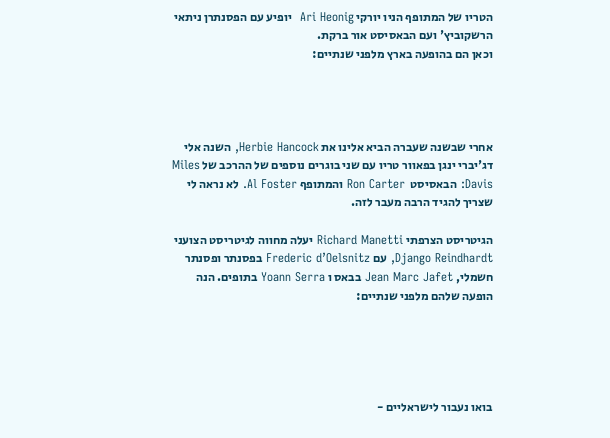הטריו של המתופף הניו יורקי Ari Heonig  יופיע עם הפסנתרן ניתאי הרשקוביץ' ועם הבאסיסט אור ברקת.
וכאן הם בהופעה בארץ מלפני שנתיים:




אחרי שבשנה שעברה הביא אלינו את Herbie Hancock, השנה אלי דג'יברי ינגן בפאוור טריו עם שני בוגרים נוספים של ההרכב של Miles Davis: הבאסיסט  Ron Carter והמתופף Al Foster. לא נראה לי שצריך להגיד הרבה מעבר לזה.

הגיטריסט הצרפתי Richard Manetti יעלה מחווה לגיטריסט הצועני Django Reindhardt, עם Frederic d’Oelsnitz בפסנתר ופסנתר חשמלי, Jean Marc Jafet בבאס ו Yoann Serra בתופים. הנה הופעה שלהם מלפני שנתיים:





בואו נעבור לישראליים -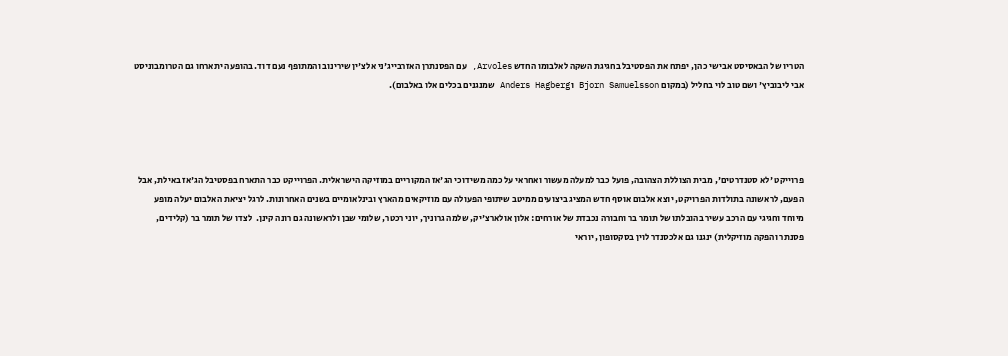הטריו של הבאסיסט אבישי כהן, יפתח את הפסטיבל בחגיגת השקה לאלבומו החדש Arvoles, עם הפסנתרן האזרבייג'ני אלצ'ין שירינוב והמתופף נעם דוד. בהופעה יתארחו גם הטרומבוניסט אבי ליבוביץ' ושם טוב לוי בחליל (במקום Bjorn Samuelsson ו Anders Hagberg שמנגנים בכלים אלו באלבום).




פרוייקט 'לא סטנדרטים', מבית הצוללת הצהובה, פועל כבר למעלה מעשור ואחראי על כמה משידוכי הג'אז המקוריים במוזיקה הישראלית. הפרוייקט כבר התארח בפסטיבל הג'אז באילת, אבל הפעם, לראשונה בתולדות הפרויקט, יוצא אלבום אוסף חדש המציג ביצועים ממיטב שיתופי הפעולה עם מוזיקאים מהארץ ובינלאומיים בשנים האחרונות. לרגל יציאת האלבום יעלה מופע מיוחד וחגיגי עם הרכב עשיר בהובלתו של תומר בר וחבורה נכבדת של אורחים: אלון אולארצ'יק, שלמה גרוניך, יוני רכטר, שלומי שבן ולראשונה גם רונה קינן.  לצדו של תומר בר (קלידים, פסנתר והפקה מוזיקלית) ינגנו גם אלכסנדר לוין בסקסופון, יוראי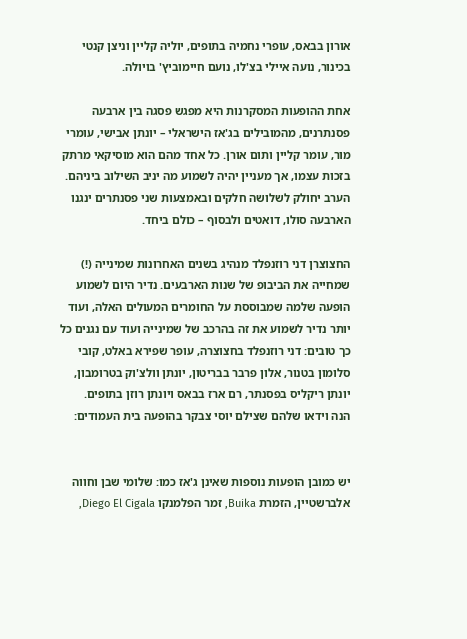אורון בבאס, עופרי נחמיה בתופים, יוליה קליין וניצן קנטי בכינור, נועה איילי בצ'לו, נועם חיימוביץ' בויולה.

אחת ההופעות המסקרנות היא מפגש פסגה בין ארבעה פסנתרנים, מהמובילים בג'אז הישראלי – יונתן אבישי, עומרי מור, עומר קליין ותום אורן. כל אחד מהם הוא מוסיקאי מרתק בזכות עצמו, אך מעניין יהיה לשמוע מה יניב השילוב ביניהם. הערב יחולק לשלושה חלקים ובאמצעות שני פסנתרים ינגנו הארבעה סולו, דואטים ולבסוף – כולם ביחד.

החצוצרן דני רוזנפלד מנהיג בשנים האחרונות שמינייה (!) שמחייה את הביבופ של שנות הארבעים. נדיר היום לשמוע הופעה שלמה שמבוססת על החומרים המעולים האלה, ועוד יותר נדיר לשמוע את זה בהרכב של שמינייה ועוד עם נגנים כל כך טובים: דני רוזנפלד בחצוצרה, עופר שפירא באלט, קובי סלומון בטנור, אלון פרבר בבריטון, יונתן וולצ'וק בטרומבון, יונתן ריקליס בפסנתר, רם ארז בבאס ויונתן רוזן בתופים.
הנה וידאו שלהם שצילם יוסי צבקר בהופעה בית העמודים:


יש כמובן הופעות נוספות שאינן ג'אז כמו: שלומי שבן וחווה אלברשטיין, הזמרת Buika, זמר הפלמנקו Diego El Cigala,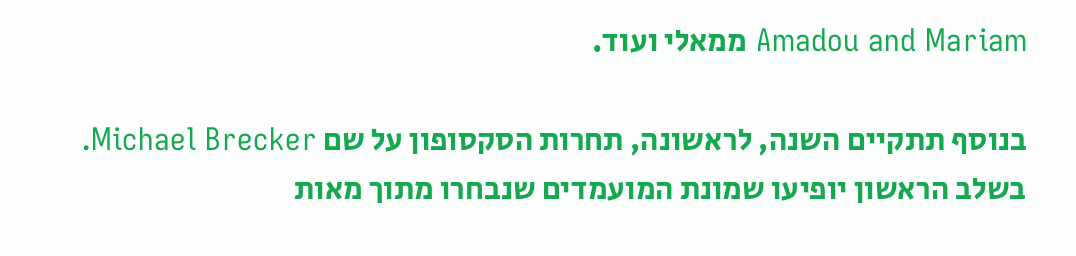Amadou and Mariam ממאלי ועוד.

בנוסף תתקיים השנה, לראשונה, תחרות הסקסופון על שם Michael Brecker. בשלב הראשון יופיעו שמונת המועמדים שנבחרו מתוך מאות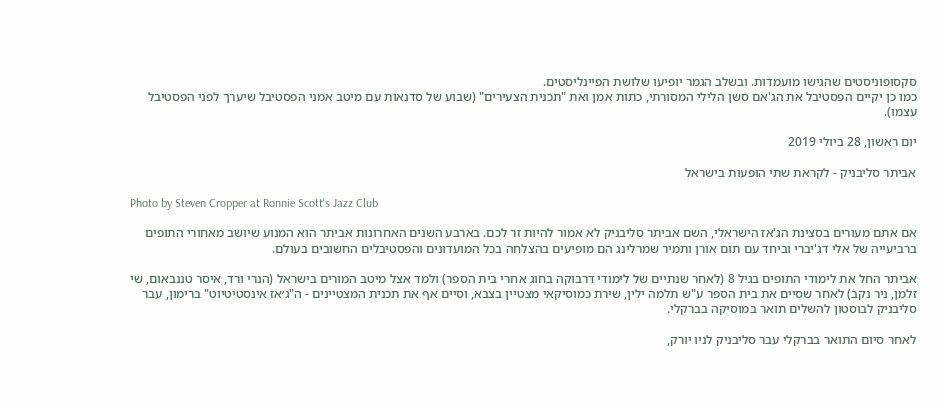סקסופוניסטים שהגישו מועמדות. ובשלב הגמר יופיעו שלושת הפיינליסטים.
כמו כן יקיים הפסטיבל את הג'אם סשן הלילי המסורתי, כתות אמן ואת "תכנית הצעירים" (שבוע של סדנאות עם מיטב אמני הפסטיבל שיערך לפני הפסטיבל עצמו).

יום ראשון, 28 ביולי 2019

אביתר סליבניק - לקראת שתי הופעות בישראל

Photo by Steven Cropper at Ronnie Scott's Jazz Club

אם אתם מעורים בסצינת הג'אז הישראלי, השם אביתר סליבניק לא אמור להיות זר לכם. בארבע השנים האחרונות אביתר הוא המנוע שיושב מאחורי התופים ברביעייה של אלי דג'יברי וביחד עם תום אורן ותמיר שמרלינג הם מופיעים בהצלחה בכל המועדונים והפסטיבלים החשובים בעולם.

אביתר החל את לימודי התופים בגיל 8 (לאחר שנתיים של לימודי דרבוקה בחוג אחרי בית הספר) ולמד אצל מיטב המורים בישראל (הנרי ורד, איסר טננבאום, שי זלמן, ניר נקב) לאחר שסיים את בית הספר ע"ש תלמה ילין, שירת כמוסיקאי מצטיין בצבא, וסיים אף את תכנית המצטיינים - ה"ג׳אז אינסטיטיוט" ברימון, עבר סליבניק לבוסטון להשלים תואר במוסיקה בברקלי.

לאחר סיום התואר בברקלי עבר סליבניק לניו יורק,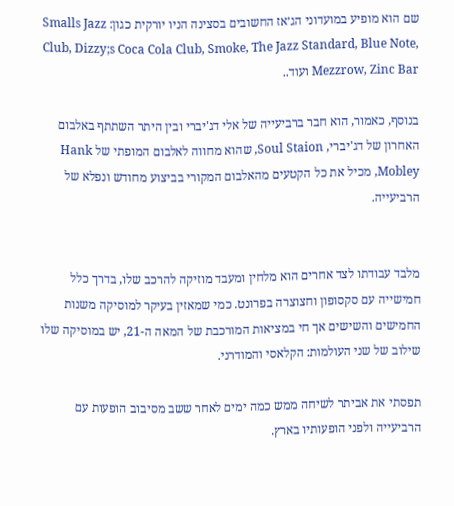שם הוא מופיע במועדוני הג׳אז החשובים בסצינה הניו יורקית כגון: Smalls Jazz Club, Dizzy;s Coca Cola Club, Smoke, The Jazz Standard, Blue Note, Mezzrow, Zinc Bar ועוד..

בנוסף, כאמור, הוא חבר ברביעייה של אלי דג'יברי ובין היתר השתתף באלבום האחרון של דג'יברי, Soul Staion, שהוא מחווה לאלבום המופתי של Hank Mobley, מכיל את כל הקטעים מהאלבום המקורי בביצוע מחודש ונפלא של הרביעייה.


מלבד עבודתו לצד אחרים הוא מלחין ומעבד מוזיקה להרכב שלו, בדרך כלל חמישייה עם סקסופון וחצוצרה בפרונט. כמי שמאזין בעיקר למוסיקה משנות החמישים והשישים אך חי במציאות המורכבת של המאה ה-21, יש במוסיקה שלו שילוב של שני העולמות: הקלאסי והמודרני.

תפסתי את אביתר לשיחה ממש כמה ימים לאחר ששב מסיבוב הופעות עם הרביעייה ולפני הופעותיו בארץ.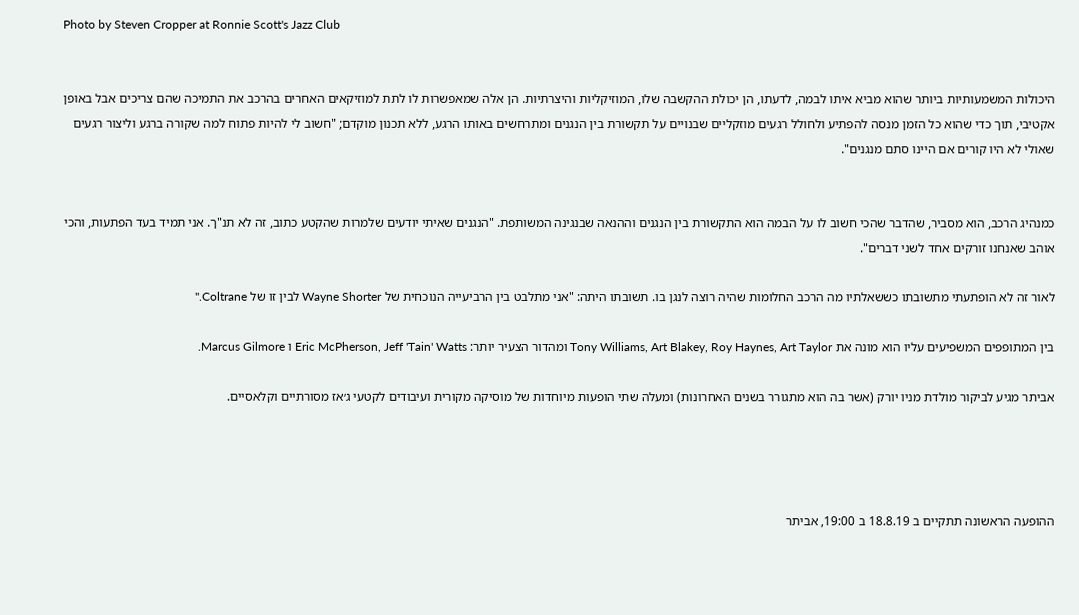Photo by Steven Cropper at Ronnie Scott's Jazz Club


היכולות המשמעותיות ביותר שהוא מביא איתו לבמה, לדעתו, הן יכולת ההקשבה שלו, המוזיקליות והיצרתיות. הן אלה שמאפשרות לו לתת למוזיקאים האחרים בהרכב את התמיכה שהם צריכים אבל באופן אקטיבי, תוך כדי שהוא כל הזמן מנסה להפתיע ולחולל רגעים מוזקליים שבנויים על תקשורת בין הנגנים ומתרחשים באותו הרגע, ללא תכנון מוקדם; "חשוב לי להיות פתוח למה שקורה ברגע וליצור רגעים שאולי לא היו קורים אם היינו סתם מנגנים".


כמנהיג הרכב, הוא מסביר, שהדבר שהכי חשוב לו על הבמה הוא התקשורת בין הנגנים וההנאה שבנגינה המשותפת. "הנגנים שאיתי יודעים שלמרות שהקטע כתוב, זה לא תנ"ך. אני תמיד בעד הפתעות, והכי אוהב שאנחנו זורקים אחד לשני דברים".

לאור זה לא הופתעתי מתשובתו כששאלתיו מה הרכב החלומות שהיה רוצה לנגן בו. תשובתו היתה: "אני מתלבט בין הרביעייה הנוכחית של Wayne Shorter לבין זו של Coltrane."

בין המתופפים המשפיעים עליו הוא מונה את Tony Williams, Art Blakey, Roy Haynes, Art Taylor ומהדור הצעיר יותר: Eric McPherson, Jeff 'Tain' Watts ו Marcus Gilmore.

אביתר מגיע לביקור מולדת מניו יורק (אשר בה הוא מתגורר בשנים האחרונות) ומעלה שתי הופעות מיוחדות של מוסיקה מקורית ועיבודים לקטעי ג׳אז מסורתיים וקלאסיים.




ההופעה הראשונה תתקיים ב 18.8.19 ב 19:00, אביתר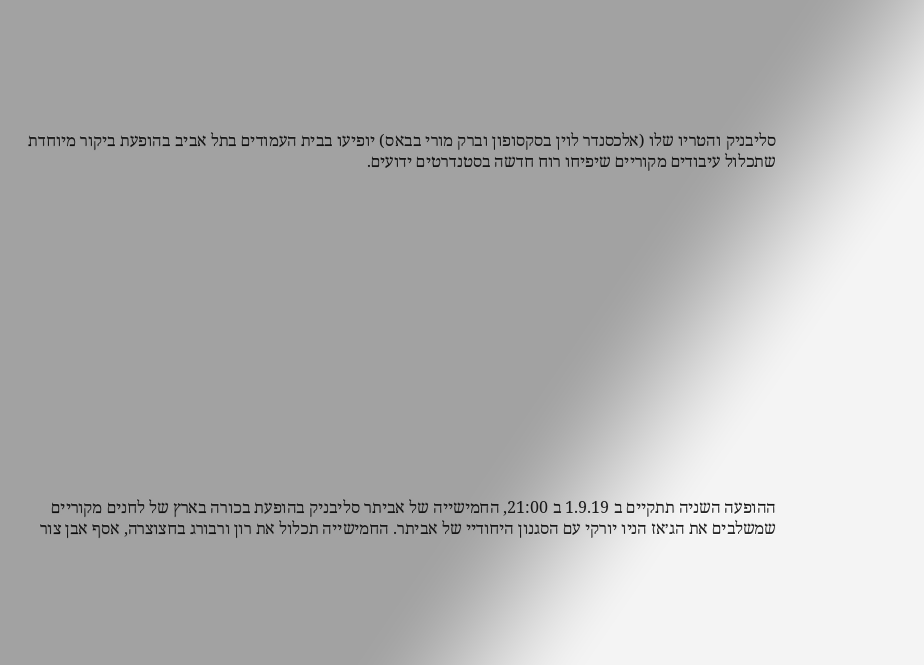סליבניק והטריו שלו (אלכסנדר לוין בסקסופון וברק מורי בבאס) יופיעו בבית העמודים בתל אביב בהופעת ביקור מיוחדת שתכלול עיבודים מקוריים שיפיחו רוח חדשה בסטנדרטים ידועים.















ההופעה השניה תתקיים ב 1.9.19 ב 21:00, החמישייה של אביתר סליבניק בהופעת בכורה בארץ של לחנים מקוריים שמשלבים את הג׳אז הניו יורקי עם הסגנון היחודיי של אביתר. החמישייה תכלול את רון ורבורג בחצוצרה, אסף אבן צור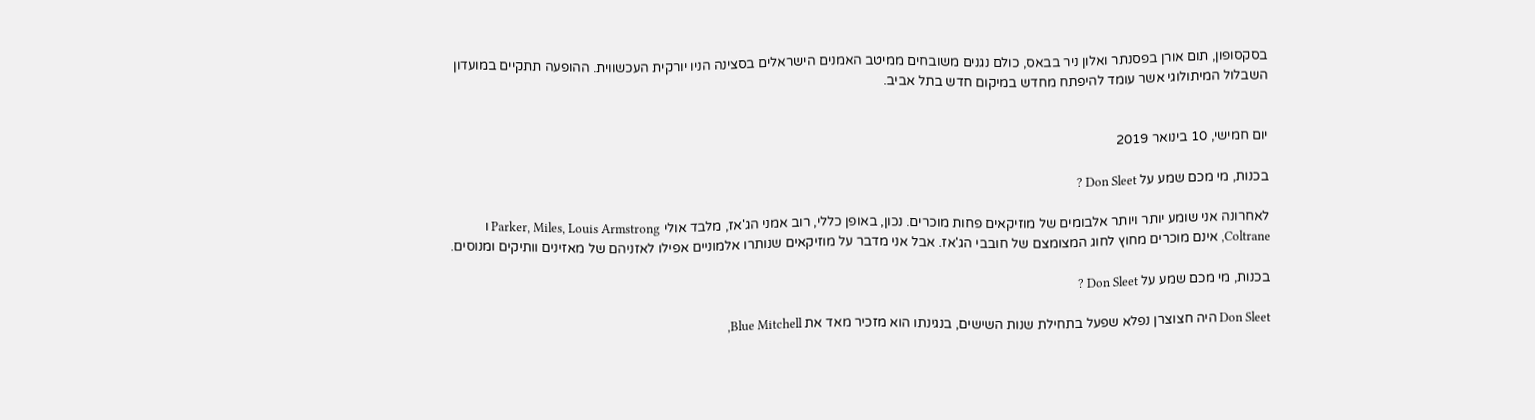בסקסופון, תום אורן בפסנתר ואלון ניר בבאס, כולם נגנים משובחים ממיטב האמנים הישראלים בסצינה הניו יורקית העכשווית. ההופעה תתקיים במועדון השבלול המיתולוגי אשר עומד להיפתח מחדש במיקום חדש בתל אביב.


יום חמישי, 10 בינואר 2019

בכנות, מי מכם שמע על Don Sleet ?

לאחרונה אני שומע יותר ויותר אלבומים של מוזיקאים פחות מוכרים. נכון, באופן כללי, רוב אמני הג'אז, מלבד אולי Parker, Miles, Louis Armstrong ו Coltrane, אינם מוכרים מחוץ לחוג המצומצם של חובבי הג'אז. אבל אני מדבר על מוזיקאים שנותרו אלמוניים אפילו לאזניהם של מאזינים וותיקים ומנוסים.

בכנות, מי מכם שמע על Don Sleet ?

Don Sleet היה חצוצרן נפלא שפעל בתחילת שנות השישים, בנגינתו הוא מזכיר מאד את Blue Mitchell,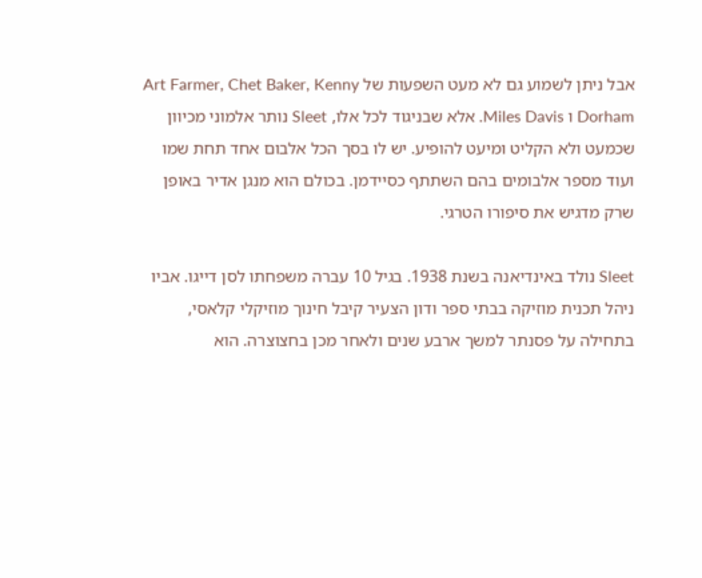אבל ניתן לשמוע גם לא מעט השפעות של Art Farmer, Chet Baker, Kenny Dorham ו Miles Davis. אלא שבניגוד לכל אלו, Sleet נותר אלמוני מכיוון שכמעט ולא הקליט ומיעט להופיע. יש לו בסך הכל אלבום אחד תחת שמו ועוד מספר אלבומים בהם השתתף כסיידמן. בכולם הוא מנגן אדיר באופן שרק מדגיש את סיפורו הטרגי.

Sleet נולד באינדיאנה בשנת 1938. בגיל 10 עברה משפחתו לסן דייגו. אביו ניהל תכנית מוזיקה בבתי ספר ודון הצעיר קיבל חינוך מוזיקלי קלאסי, בתחילה על פסנתר למשך ארבע שנים ולאחר מכן בחצוצרה. הוא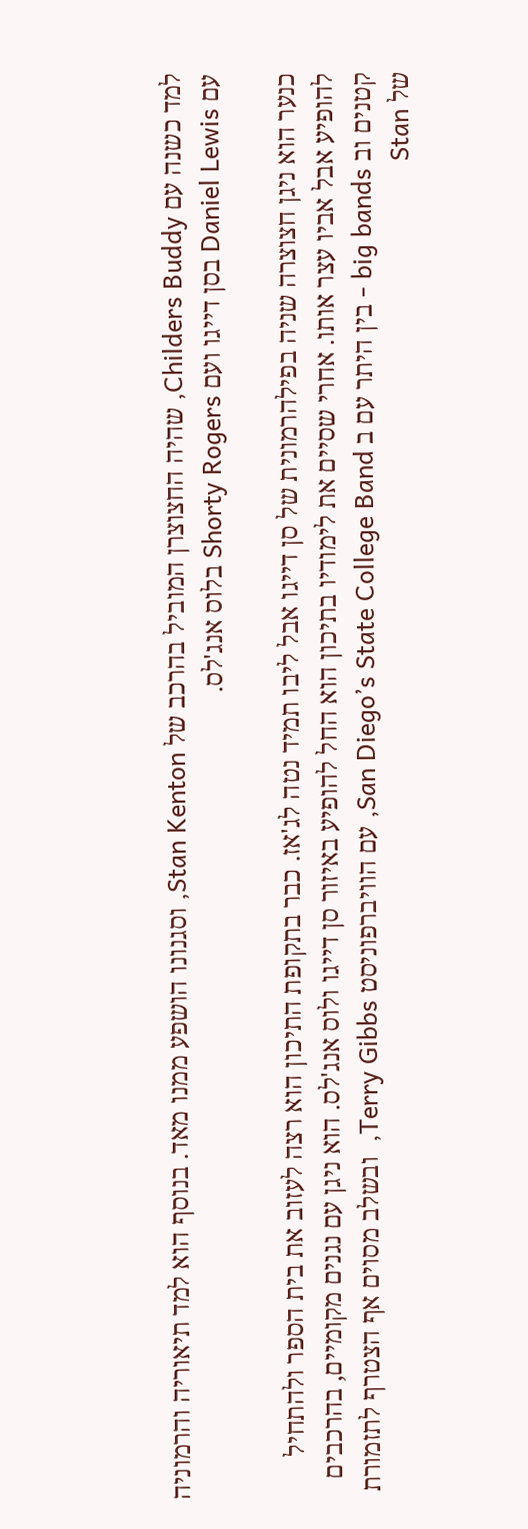למד כשנה עם Childers Buddy, שהיה החצוצרן המוביל בהרכב של Stan Kenton, וסגנונו הושפע ממנו מאד. בנוסף הוא למד תיאוריה והרמוניה עם Daniel Lewis בסן דייגו ועם Shorty Rogers בלוס אנג'לס.

כנער הוא ניגן חצוצרה שניה בפילהרמונית של סן דייגו אבל ליבו תמיד נטה לג'אז. כבר בתקופת התיכון הוא רצה לעזוב את בית הספר ולהתחיל להופיע אבל אביו עצר אותו. אחרי שסיים את לימודיו בתיכון הוא החל להופיע באיזור סן דייגו ולוס אנג'לס. הוא ניגן עם נגנים מקומיים, בהרכבים קטנים וב big bands - בין היתר עם ב San Diego’s State College Band, עם הוויברפוניסט Terry Gibbs,  ובשלב מסוים אף הצטרף לתזמורת של Stan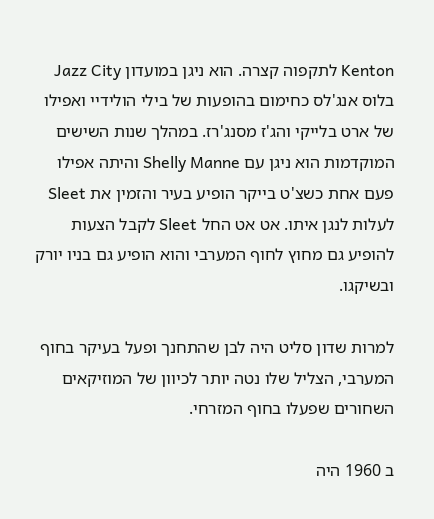Kenton לתקפוה קצרה. הוא ניגן במועדון Jazz City בלוס אנג'לס כחימום בהופעות של בילי הולידיי ואפילו של ארט בלייקי והג'ז מסנג'רז. במהלך שנות השישים המוקדמות הוא ניגן עם Shelly Manne והיתה אפילו פעם אחת כשצ'ט בייקר הופיע בעיר והזמין את Sleet לעלות לנגן איתו. אט אט החל Sleet לקבל הצעות להופיע גם מחוץ לחוף המערבי והוא הופיע גם בניו יורק ובשיקגו.

למרות שדון סליט היה לבן שהתחנך ופעל בעיקר בחוף המערבי, הצליל שלו נטה יותר לכיוון של המוזיקאים השחורים שפעלו בחוף המזרחי.

ב 1960 היה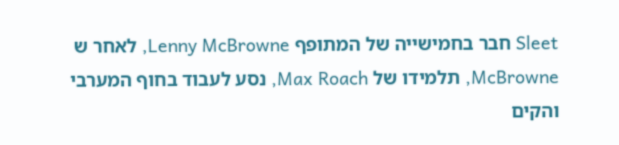Sleet חבר בחמישייה של המתופף Lenny McBrowne, לאחר ש McBrowne, תלמידו של Max Roach, נסע לעבוד בחוף המערבי והקים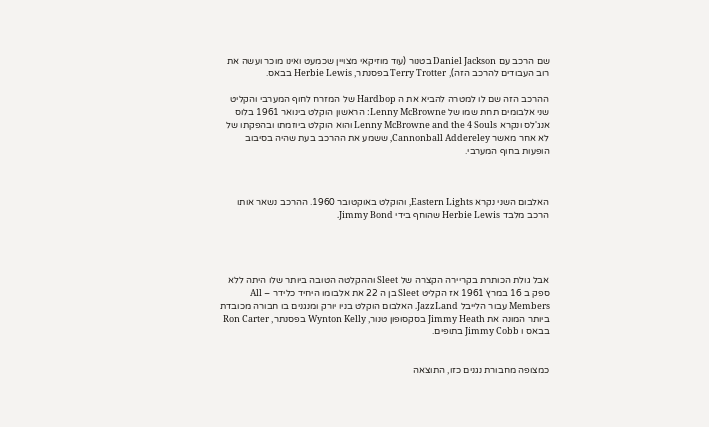שם הרכב עם Daniel Jackson בטנור (עוד מוזיקאי מצויין שכמעט ואינו מוכר ועשה את רוב העבודים להרכב הזה), Terry Trotter בפסנתר, Herbie Lewis בבאס.

ההרכב הזה שם לו למטרה להביא את ה Hardbop של המזרח לחוף המערבי והקליט שני אלבומים תחת שמו של Lenny McBrowne: הראשון הוקלט בינואר 1961 בלוס אנג'לס ונקרא Lenny McBrowne and the 4 Souls והוא הוקלט ביוזמתו ובהפקתו של לא אחר מאשר Cannonball Addereley, ששמע את ההרכב בעת שהיה בסיבוב הופעות בחוף המערבי.



האלבום השני נקרא Eastern Lights, והוקלט באוקטובר 1960. ההרכב נשאר אותו הרכב מלבד Herbie Lewis שהוחף בידי Jimmy Bond.




אבל גולת הכותרת בקריירה הקצרה של Sleet וההקלטה הטובה ביותר שלו היתה ללא ספק ב 16 במרץ 1961 אז הקליט Sleet בן ה 22 את אלבומו היחיד כלידר – All Members עבור הלייבל JazzLand. האלבום הוקלט בניו יורק ומנגנים בו חבורה מכובדת ביותר המונה את Jimmy Heath בסקסופון טנור, Wynton Kelly בפסנתר, Ron Carter בבאס ו Jimmy Cobb בתופים.


כמצופה מחבורת נגנים כזו, התוצאה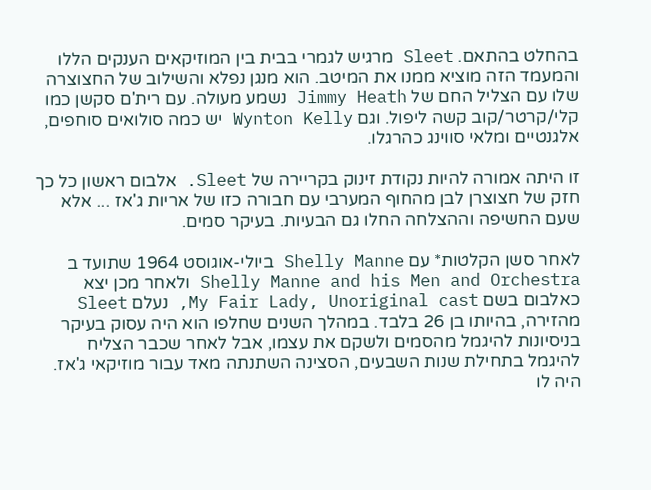בהחלט בהתאם. Sleet מרגיש לגמרי בבית בין המוזיקאים הענקים הללו והמעמד הזה מוציא ממנו את המיטב. הוא מנגן נפלא והשילוב של החצוצרה שלו עם הצליל החם של Jimmy Heath נשמע מעולה. עם רית'ם סקשן כמו קלי/קרטר/קוב קשה ליפול. וגם Wynton Kelly יש כמה סולואים סוחפים, אלגנטיים ומלאי סווינג כהרגלו.

זו היתה אמורה להיות נקודת זינוק בקריירה של Sleet. אלבום ראשון כל כך חזק של חצוצרן לבן מהחוף המערבי עם חבורה כזו של אריות ג'אז ... אלא שעם החשיפה וההצלחה החלו גם הבעיות. בעיקר סמים.

לאחר סשן הקלטות* עם Shelly Manne ביולי-אוגוסט 1964 שתועד ב Shelly Manne and his Men and Orchestra ולאחר מכן יצא כאלבום בשם My Fair Lady, Unoriginal cast, נעלם Sleet מהזירה, בהיותו בן 26 בלבד. במהלך השנים שחלפו הוא היה עסוק בעיקר בניסיונות להיגמל מהסמים ולשקם את עצמו, אבל לאחר שכבר הצליח להיגמל בתחילת שנות השבעים, הסצינה השתנתה מאד עבור מוזיקאי ג'אז. היה לו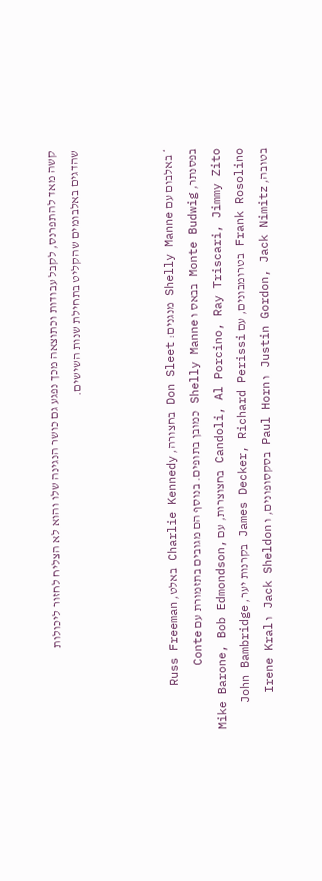קשה מאד להתפרנס, לקבל עבודות וכתוצאה מכך נפגע גם כושר הנגינה שלו והוא לא הצליח לחזור ליכולות שהדגים באלבומים שהקליט בתחילת שנות השישים.



* באלבום עם Shelly Manne מנגנים: Don Sleet בחצורה, Charlie Kennedy באלט, Russ Freeman בפסנתר, Monte Budwig בבאס ו Shelly Manne כמובן בתופים. בנוסף הם מגובים בתזמורת עם Conte Candoli, Al Porcino, Ray Triscari, Jimmy Zito בחצוצרות, עם Mike Barone, Bob Edmondson, Frank Rosolino בטרומבונים, עם James Decker, Richard Perissi בקרנות יער, John Bambridge בטובה, Justin Gordon, Jack Nimitz ו Paul Horn בסקסופונים, ו Jack Sheldon ו Irene Kral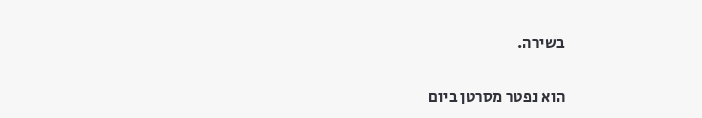בשירה.

הוא נפטר מסרטן ביום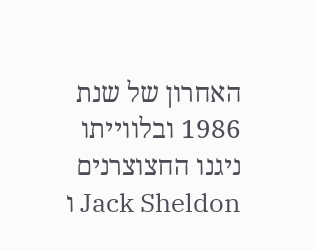האחרון של שנת 1986 ובלווייתו ניגנו החצוצרנים Jack Sheldon ו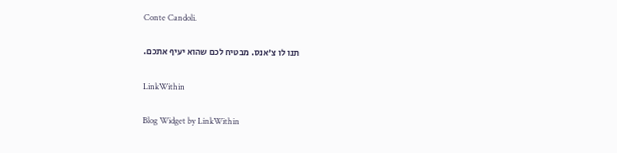Conte Candoli.

תנו לו צ'אנס. מבטיח לכם שהוא יעיף אתכם.

LinkWithin

Blog Widget by LinkWithin